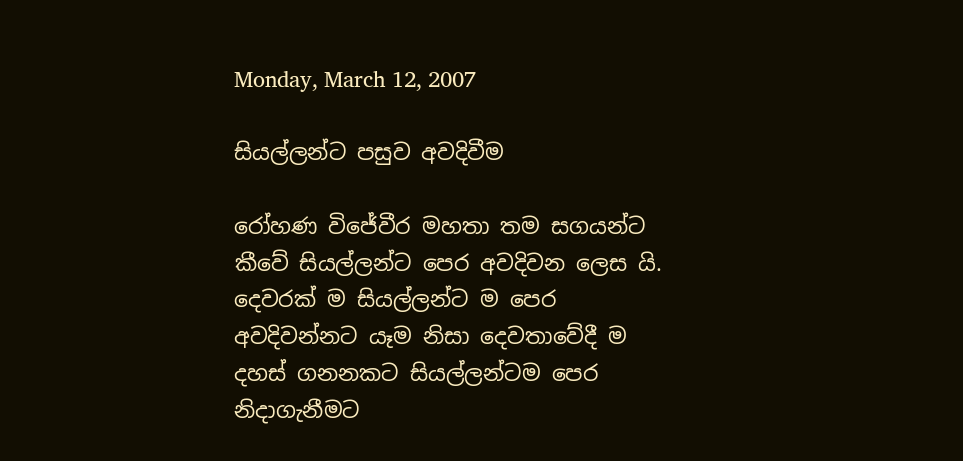Monday, March 12, 2007

සියල්ලන්ට පසුව අවදිවීම

රෝහණ විජේවීර මහතා තම සගයන්ට කීවේ සියල්ලන්ට පෙර අවදිවන ලෙස යි. දෙවරක් ම සියල්ලන්ට ම පෙර අවදිවන්නට යෑම නිසා දෙවතාවේදී ම දහස් ගනනකට සියල්ලන්ටම පෙර නිදාගැනීමට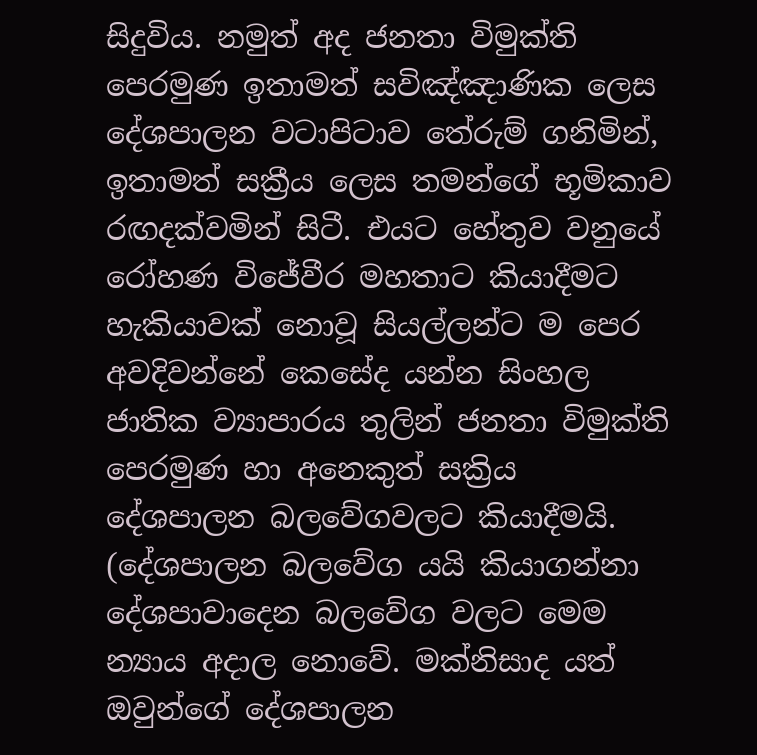සිදුවිය. නමුත් අද ජනතා විමුක්ති පෙරමුණ ඉතාමත් සවිඤ්ඤාණික ලෙස දේශපාලන වටාපිටාව තේරුම් ගනිමින්, ඉතාමත් සක්‍රීය ලෙස තමන්ගේ භූමිකාව රඟදක්වමින් සිටී. එයට හේතුව වනුයේ රෝහණ විජේවීර මහතාට කියාදීමට හැකියාවක් නොවූ සියල්ලන්ට ම පෙර අවදිවන්නේ කෙසේද යන්න සිංහල ජාතික ව්‍යාපාරය තුලින් ජනතා විමුක්ති පෙරමුණ හා අනෙකුත් සක්‍රිය දේශපාලන බලවේගවලට කියාදීමයි. (දේශපාලන බලවේග යයි කියාගන්නා දේශපාවාදෙන බලවේග වලට මෙම න්‍යාය අදාල නොවේ. මක්නිසාද යත් ඔවුන්ගේ දේශපාලන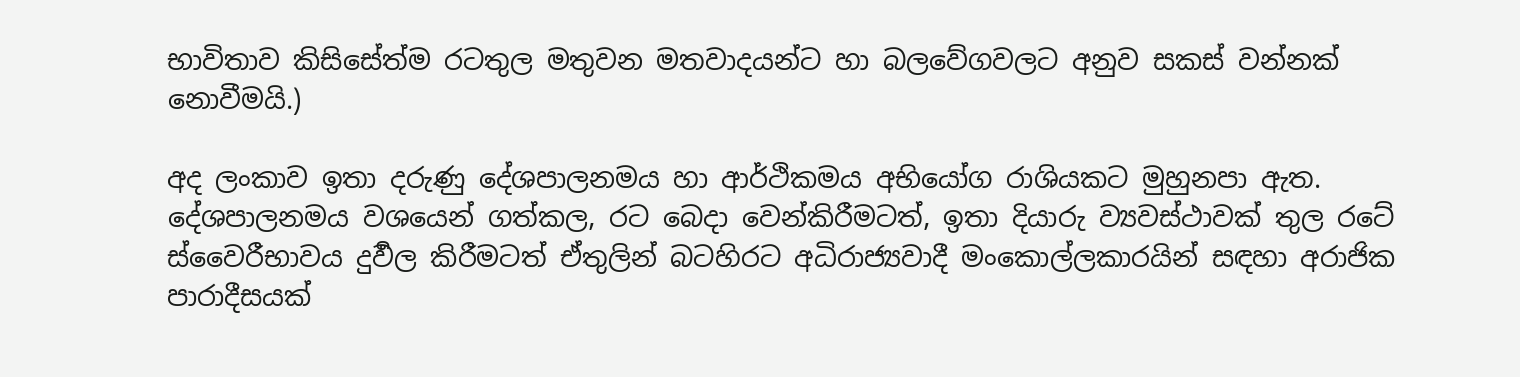භාවිතාව කිසිසේත්ම රටතුල මතුවන මතවාදයන්ට හා බලවේගවලට අනුව සකස් වන්නක් නොවීමයි.)

අද ලංකාව ඉතා දරුණු දේශපාලනමය හා ආර්ථිකමය අභියෝග රාශියකට මුහුනපා ඇත. දේශපාලනමය වශයෙන් ගත්කල, රට බෙදා වෙන්කිරීමටත්, ඉතා දියාරු ව්‍යවස්ථාවක් තුල රටේ ස්වෛරීභාවය දුර්‍වල කිරීමටත් ඒතුලින් බටහිරට අධිරාජ්‍යවාදී මංකොල්ලකාරයින් සඳහා අරාජික පාරාදීසයක්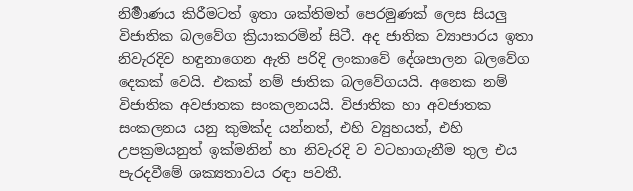නිර්‍මාණය කිරීමටත් ඉතා ශක්තිමත් පෙරමුණක් ලෙස සියලු විජාතික බලවේග ක්‍රියාකරමින් සිටී. අද ජාතික ව්‍යාපාරය ඉතා නිවැරදිව හඳුනාගෙන ඇති පරිදි ලංකාවේ දේශපාලන බලවේග දෙකක් වෙයි. එකක් නම් ජාතික බලවේගයයි. අනෙක නම් විජාතික අවජාතක සංකලනයයි. විජාතික හා අවජාතක සංකලනය යනු කුමක්ද යන්නත්, එහි ව්‍යුහයත්, එහි උපක්‍රමයනුත් ඉක්මනින් හා නිවැරදි ව වටහාගැනීම තුල එය පැරදවීමේ ශක්‍යතාවය රඳා පවතී.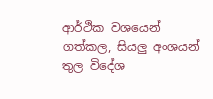ආර්ථික වශයෙන් ගත්කල, සියලු අංශයන් තුල විදේශ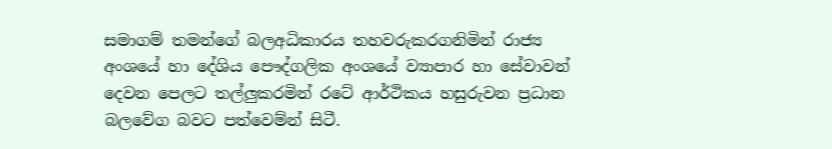සමාගම් තමන්ගේ බලඅධිකාරය තහවරුකරගනිමින් රාජ්‍ය අංශයේ හා දේශිය පෞද්ගලික අංශයේ ව්‍යාපාර හා සේවාවන් දෙවන පෙලට තල්ලුකරමින් රටේ ආර්ථිකය හසුරුවන ප්‍රධාන බලවේග බවට පත්වෙම්න් සිටී.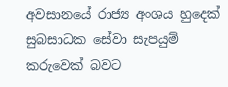අවසානයේ රාජ්‍ය අංශය හුදෙක් සුබසාධක සේවා සැපයුම් කරුවෙක් බවට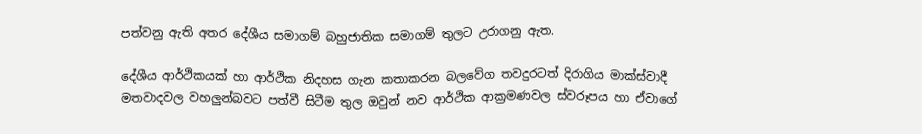පත්වනු ඇති අතර දේශීය සමාගම් බහුජාතික සමාගම් තුලට උරාගනු ඇත.

දේශීය ආර්ථිකයක් හා ආර්ථික නිදහස ගැන කතාකරන බලවේග තවදුරටත් දිරාගිය මාක්ස්වාදී මතවාදවල වහලුන්බවට පත්වී සිටීම තුල ඔවුන් නව ආර්ථික ආක්‍රමණවල ස්වරූපය හා ඒවාගේ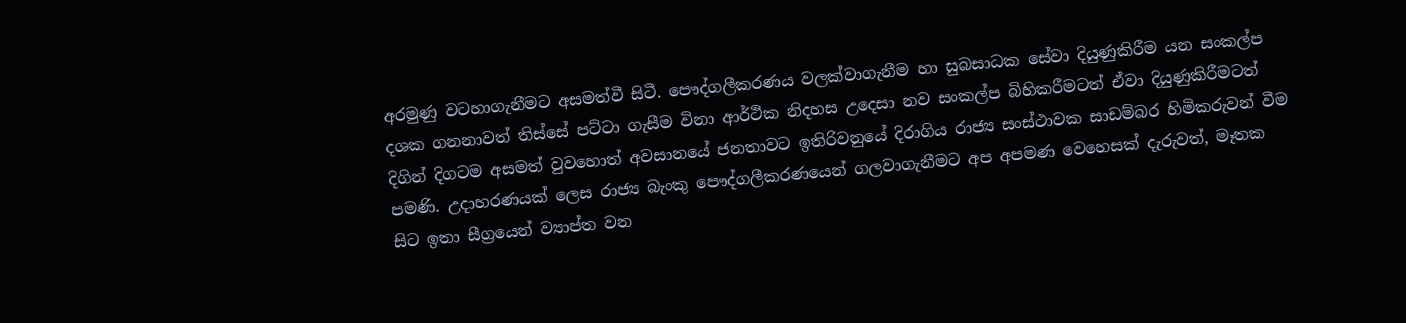අරමුණු වටහාගැනීමට අසමත්වී සිටී. පෞද්ගලීකරණය වලක්වාගැනීම හා සුබසාධක සේවා දියුණුකිරීම යන සංකල්ප දශක ගනනාවත් තිස්සේ පට්ටා ගැසීම විනා ආර්ථික නිදහස උදෙසා නව සංකල්ප බිහිකරීමටත් ඒවා දියුණුකිරීමටත් දිගින් දිගටම අසමත් වුවහොත් අවසානයේ ජනතාවට ඉතිරිවනුයේ දිරාගිය රාජ්‍ය සංස්ථාවක සාඩම්බර හිමිකරුවන් වීම පමණි. උදාහරණයක් ලෙස රාජ්‍ය බැංකු පෞද්ගලීකරණයෙන් ගලවාගැනීමට අප අපමණ වෙහෙසක් දැරුවත්, මෑතක සිට ඉතා සීග්‍රයෙන් ව්‍යාප්ත වන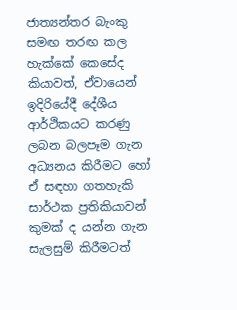ජාත්‍යන්තර බැංකු සමඟ තරඟ කල හැක්කේ කෙසේද කියාවත්, ඒවායෙන් ඉදිරියේදී දේශීය ආර්ථිකයට කරණු ලබන බලපෑම ගැන අධ්‍යනය කිරීමට හෝ ඒ සඳහා ගතහැකි සාර්ථක ප්‍රතිකියාවන් කුමක් ද යන්න ගැන සැලසුම් කිරීමටත්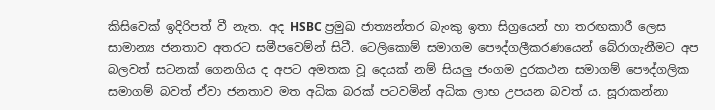කිසිවෙක් ඉදිරිපත් වී නැත. අද HSBC ප්‍රමුඛ ජාත්‍යන්තර බැංකු ඉතා සිග්‍රයෙන් හා තරඟකාරී ලෙස සාමාන්‍ය ජනතාව අතරට සමීපවෙම්න් සිටී. ටෙලිකොම් සමාගම පෞද්ගලීකරණයෙන් බේරාගැනීමට අප බලවත් සටනක් ගෙනගිය ද අපට අමතක වූ‍ දෙයක් නම් සියලු ජංගම දුරකථන සමාගම් පෞද්ගලික සමාගම් බවත් ඒවා ජනතාව මත අධික බරක් පටවමින් අධික ලාභ උපයන බවත් ය. සූරාකන්නා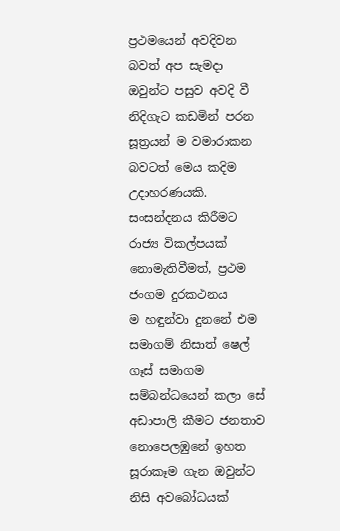ප්‍රථමයෙන් අවදිවන බවත් අප සැමදා ඔවුන්ට පසුව අවදි වී නිදිගැට කඩමින් පරන සූත්‍රයන් ම වමාරාකන බවටත් මෙය කදිම උදාහරණයකි. සංසන්දනය කිරීමට රාජ්‍ය විකල්පයක් නොමැතිවීමත්, ප්‍රථම ජංගම දුරකථනය ම ‍‍හඳුන්වා දුනනේ එම සමාගම් නිසාත් ෂෙල් ගෑස් සමාගම සම්බන්ධයෙන් කලා සේ අඩාපාලි කීමට ජනතාව නොපෙලඹුනේ ඉහත සූරාකෑම ගැන ඔවුන්ට නිසි අවබෝධයක්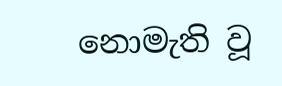නොමැති වූ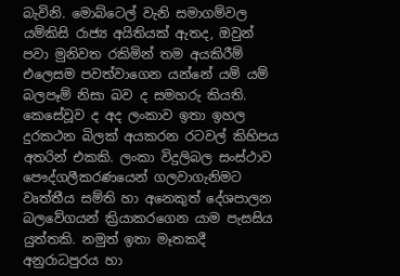බැවිනි. මොබ්ටෙල් වැනි සමාගම්වල යම්කිසි රාජ්‍ය අයිතියක් ඇතද, ඔවුන් පවා මුනිවත රකිමින් තම අයකිරීම් එලෙසම පවත්වාගෙන යන්නේ යම් යම් බලපෑම් නිසා බව ද සමහරු කියති. කෙසේවූව ද අද ලංකාව ඉතා ඉහල දුරකථන බිලක් අයකරන රටවල් කිහිපය අතරින් එකකි. ලංකා විදුලිබල සංස්ථාව පෞද්ගලීකරණයෙන් ගලවාගැනිමට වෘත්තීය සම්ති හා අනෙකුත් දේශපාලන බලවේගයන් ක්‍රියාකරගෙන යාම පැසසිය යුත්තකි. නමුත් ඉතා මෑතකදී අනුරාධපුරය හා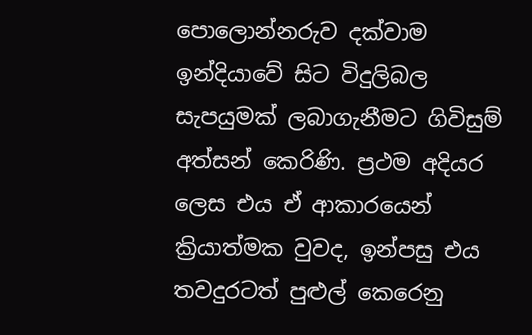පොලොන්නරුව දක්වාම ඉන්දියාවේ සිට විදුලිබල සැපයුමක් ලබාගැනීමට ගිවිසුම් අත්සන් කෙරිණි. ප්‍රථම අදියර ලෙස එය ඒ ආකාරයෙන් ක්‍රියාත්මක වුවද, ඉන්පසු එය තවදුරටත් පුළුල් කෙරෙනු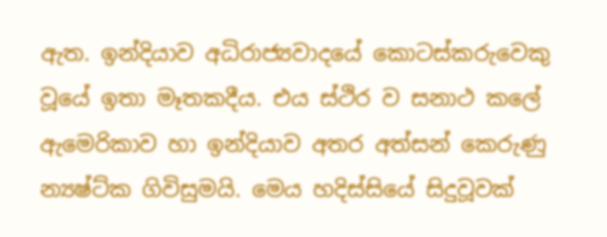ඇත. ඉන්දියාව අධිරාජ්‍යවාදයේ කොටස්කරුවෙකු වූයේ ඉතා මෑතකදීය. එය ස්ථිර ව සනාථ කලේ ඇමෙරිකාව හා ඉන්දියාව අතර අත්සන් කෙරුණු න්‍යෂ්ට්ක ගිවිසුමයි. මෙය හදිස්සියේ සිදුවූවක්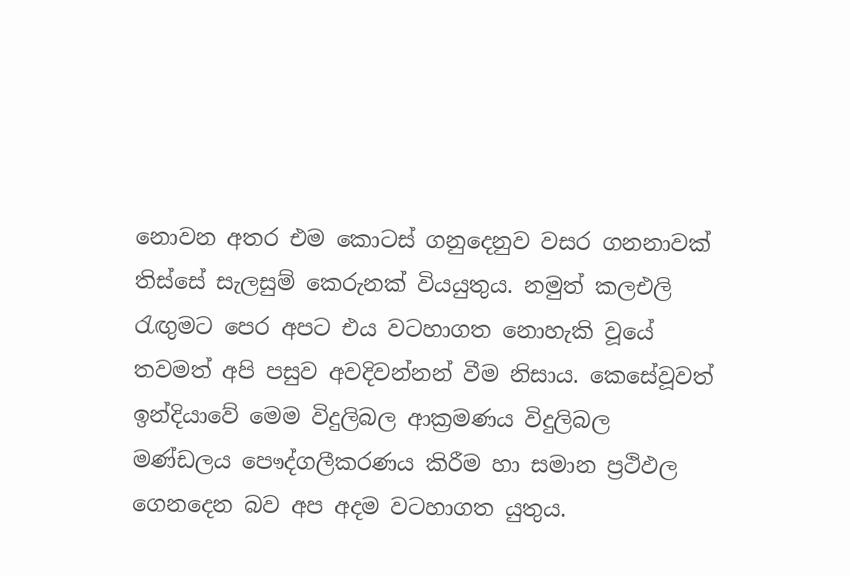නොවන අතර එම කොටස් ගනුදෙනුව වසර ගනනාවක් තිස්සේ සැලසුම් කෙරුනක් වියයුතුය. නමුත් කලඑලි රැඟුමට පෙර අපට එය වටහාගත නොහැකි වූයේ තවමත් අපි පසුව අවදිවන්නන් වීම නිසාය. කෙසේවූවත් ඉන්දියාවේ මෙම විදුලිබල ආක්‍රමණය විදුලිබල මණ්ඩලය පෞද්ගලීකරණය කිරීම හා සමාන ප්‍රථිඵල ගෙනදෙන බව අප අදම වටහාගත යුතුය.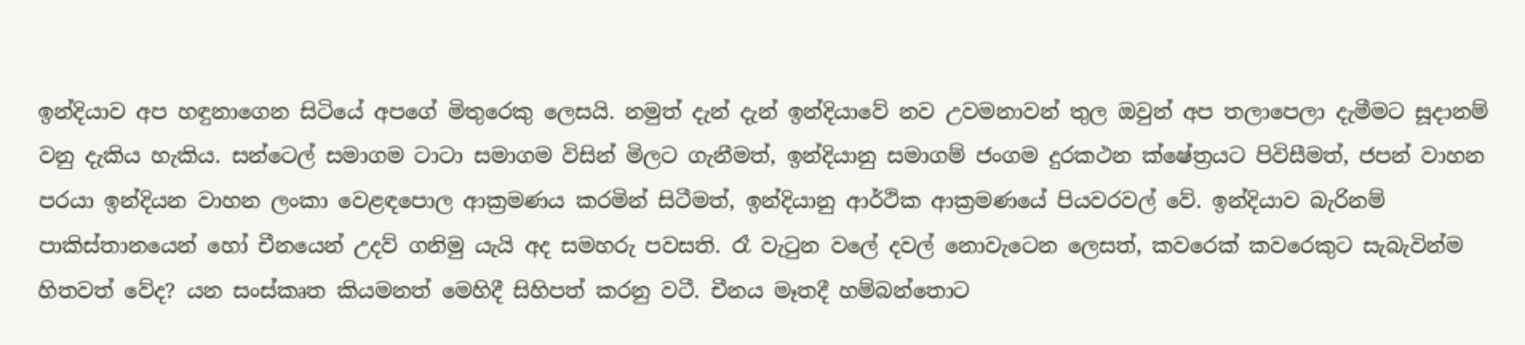ඉන්දියාව අප හඳුනාගෙන සිටියේ අපගේ මිතුරෙකු ලෙසයි. නමුත් දැන් දැන් ඉන්දියාවේ නව උවමනාවන් තුල ඔවුන් අප තලාපෙලා දැමීමට සූදානම් වනු දැකිය හැකිය. සන්ටෙල් සමාගම ටාටා සමාගම විසින් මිලට ගැනීමත්, ඉන්දියානු සමාගම් ජංගම දුරකථන ක්ෂේත්‍රයට පිවිසීමත්, ජපන් වාහන පරයා ඉන්දියන වාහන ලංකා වෙළඳපොල ආක්‍රමණය කරමින් සිටීමත්, ඉන්දියානු ආර්ථික ආක්‍රමණයේ පියවරවල් වේ. ඉන්දියාව බැරිනම් පාකිස්තානයෙන් හෝ චීනයෙන් උදව් ගනිමු යැයි අද සමහරු පවසති. රෑ වැටුන වලේ දවල් නො‍වැටෙන ලෙසත්, කවරෙක් කවරෙකුට සැබැවින්ම හිතවත් වේද? යන සංස්කෘත කියමනත් මෙහිදී සිහිපත් කරනු වටී. චීනය මෑතදී හම්බන්තොට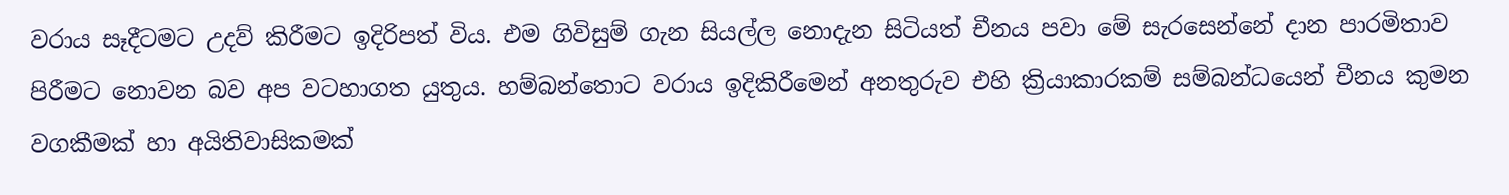වරාය සෑදීටමට උදව් කිරීමට ඉදිරිපත් විය. එම ගිවිසුම් ගැන සියල්ල නොදැන සිටියත් චීනය පවා මේ සැරසෙන්නේ දාන පාරමිතාව පිරීමට නොවන බව අප වටහාගත යුතුය. හම්බන්තොට වරාය ඉදිකිරීමෙන් අනතුරුව එහි ක්‍රියාකාරකම් සම්බන්ධයෙන් චීනය කුමන වගකීමක් හා අයිතිවාසිකමක්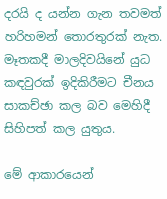දරයි ද යන්න ගැන තවමත් හරිහමන් තොරතුරක් නැත. මෑතකදී මාලදිවයිනේ යුධ කඳවුරක් ඉදිකිරීමට චීනය සාකච්ඡා කල බව මෙහිදී සිහිපත් කල යුතුය.

මේ ආකාර‍යෙන්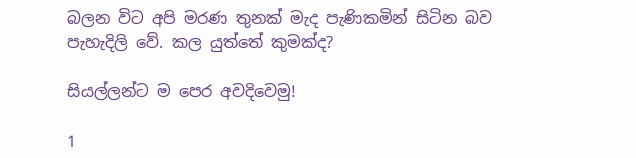බලන විට අපි මරණ තුනක් මැද පැණිකමින් සිටින බව පැහැදිලි වේ. කල යුත්තේ කුමක්ද?

සියල්ලන්ට ම පෙර අවදිවෙමු!

1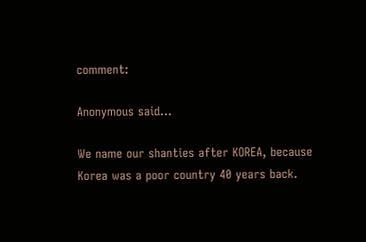comment:

Anonymous said...

We name our shanties after KOREA, because Korea was a poor country 40 years back.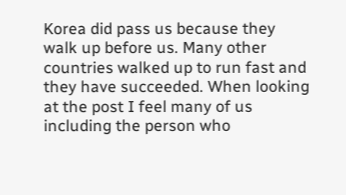Korea did pass us because they walk up before us. Many other countries walked up to run fast and they have succeeded. When looking at the post I feel many of us including the person who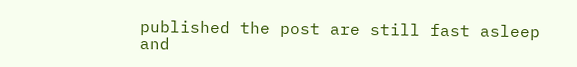published the post are still fast asleep and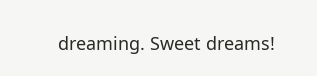dreaming. Sweet dreams!